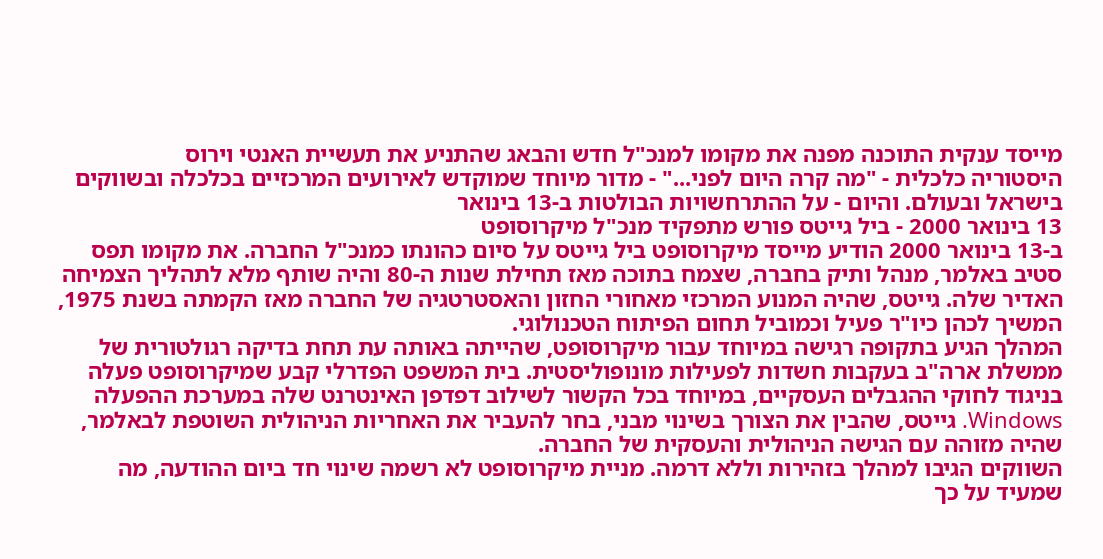מייסד ענקית התוכנה מפנה את מקומו למנכ"ל חדש והבאג שהתניע את תעשיית האנטי וירוס
היסטוריה כלכלית - "מה קרה היום לפני..." - מדור מיוחד שמוקדש לאירועים המרכזיים בכלכלה ובשווקים בישראל ובעולם. והיום - על ההתרחשויות הבולטות ב-13 בינואר
13 בינואר 2000 - ביל גייטס פורש מתפקיד מנכ"ל מיקרוסופט
ב-13 בינואר 2000 הודיע מייסד מיקרוסופט ביל גייטס על סיום כהונתו כמנכ"ל החברה. את מקומו תפס סטיב באלמר, מנהל ותיק בחברה, שצמח בתוכה מאז תחילת שנות ה-80 והיה שותף מלא לתהליך הצמיחה האדיר שלה. גייטס, שהיה המנוע המרכזי מאחורי החזון והאסטרטגיה של החברה מאז הקמתה בשנת 1975, המשיך לכהן כיו"ר פעיל וכמוביל תחום הפיתוח הטכנולוגי.
המהלך הגיע בתקופה רגישה במיוחד עבור מיקרוסופט, שהייתה באותה עת תחת בדיקה רגולטורית של ממשלת ארה"ב בעקבות חשדות לפעילות מונופוליסטית. בית המשפט הפדרלי קבע שמיקרוסופט פעלה בניגוד לחוקי ההגבלים העסקיים, במיוחד בכל הקשור לשילוב דפדפן האינטרנט שלה במערכת ההפעלה Windows. גייטס, שהבין את הצורך בשינוי מבני, בחר להעביר את האחריות הניהולית השוטפת לבאלמר, שהיה מזוהה עם הגישה הניהולית והעסקית של החברה.
השווקים הגיבו למהלך בזהירות וללא דרמה. מניית מיקרוסופט לא רשמה שינוי חד ביום ההודעה, מה שמעיד על כך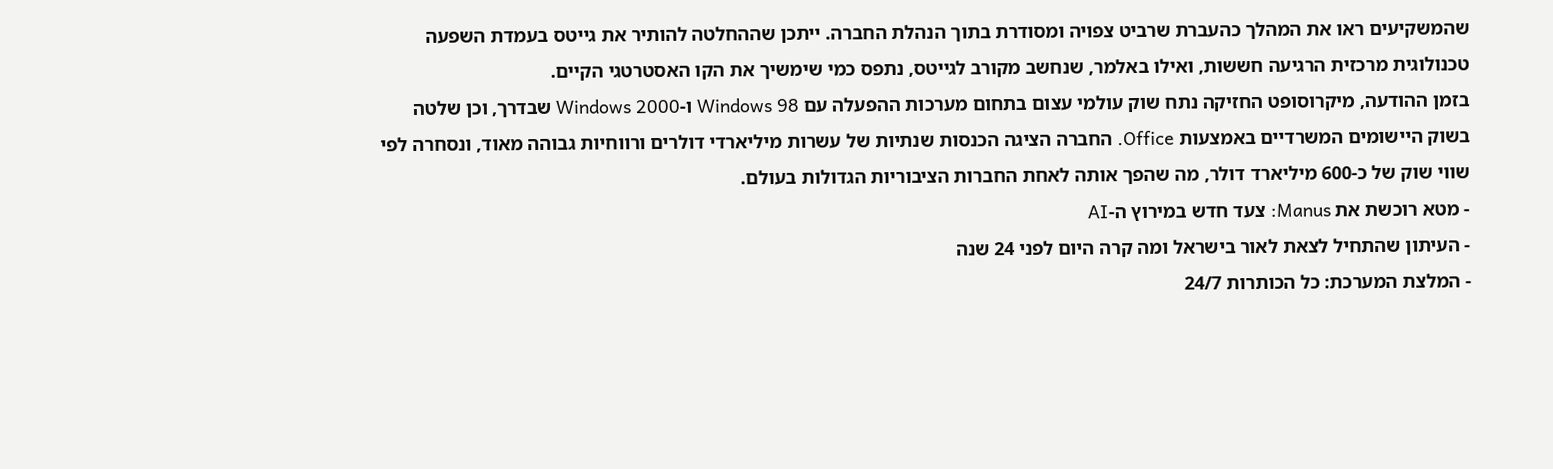שהמשקיעים ראו את המהלך כהעברת שרביט צפויה ומסודרת בתוך הנהלת החברה. ייתכן שההחלטה להותיר את גייטס בעמדת השפעה טכנולוגית מרכזית הרגיעה חששות, ואילו באלמר, שנחשב מקורב לגייטס, נתפס כמי שימשיך את הקו האסטרטגי הקיים.
בזמן ההודעה, מיקרוסופט החזיקה נתח שוק עולמי עצום בתחום מערכות ההפעלה עם Windows 98 ו-Windows 2000 שבדרך, וכן שלטה בשוק היישומים המשרדיים באמצעות Office. החברה הציגה הכנסות שנתיות של עשרות מיליארדי דולרים ורווחיות גבוהה מאוד, ונסחרה לפי שווי שוק של כ-600 מיליארד דולר, מה שהפך אותה לאחת החברות הציבוריות הגדולות בעולם.
- מטא רוכשת את Manus: צעד חדש במירוץ ה-AI
- העיתון שהתחיל לצאת לאור בישראל ומה קרה היום לפני 24 שנה
- המלצת המערכת: כל הכותרות 24/7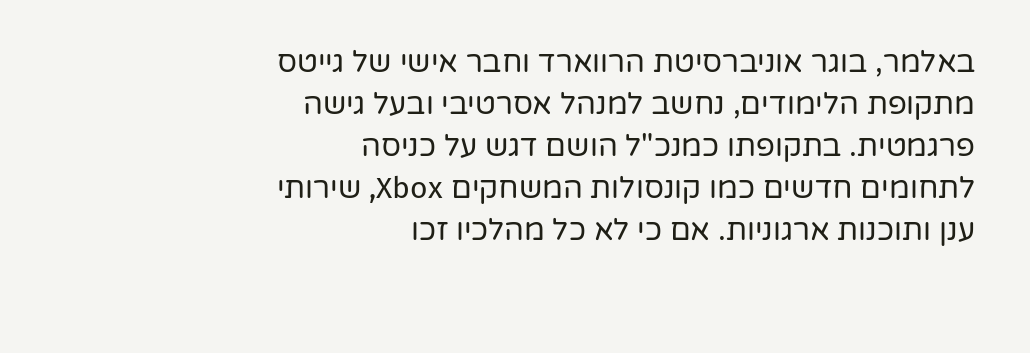באלמר, בוגר אוניברסיטת הרווארד וחבר אישי של גייטס מתקופת הלימודים, נחשב למנהל אסרטיבי ובעל גישה פרגמטית. בתקופתו כמנכ"ל הושם דגש על כניסה לתחומים חדשים כמו קונסולות המשחקים Xbox, שירותי ענן ותוכנות ארגוניות. אם כי לא כל מהלכיו זכו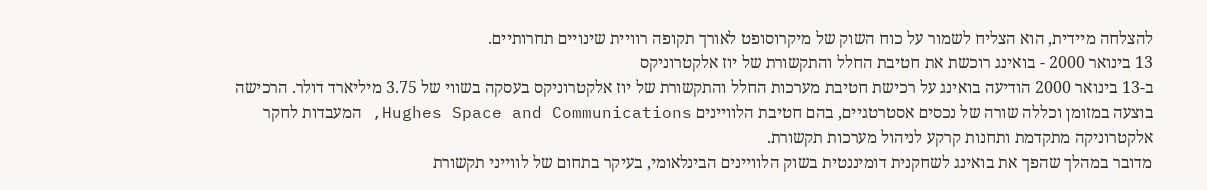להצלחה מיידית, הוא הצליח לשמור על כוח השוק של מיקרוסופט לאורך תקופה רוויית שינויים תחרותיים.
13 בינואר 2000 - בואינג רוכשת את חטיבת החלל והתקשורת של יוז אלקטרוניקס
ב-13 בינואר 2000 הודיעה בואינג על רכישת חטיבת מערכות החלל והתקשורת של יוז אלקטרוניקס בעסקה בשווי של 3.75 מיליארד דולר. הרכישה בוצעה במזומן וכללה שורה של נכסים אסטרטגיים, בהם חטיבת הלוויינים Hughes Space and Communications, המעבדות לחקר אלקטרוניקה מתקדמת ותחנות קרקע לניהול מערכות תקשורת.
מדובר במהלך שהפך את בואינג לשחקנית דומיננטית בשוק הלוויינים הבינלאומי, בעיקר בתחום של לווייני תקשורת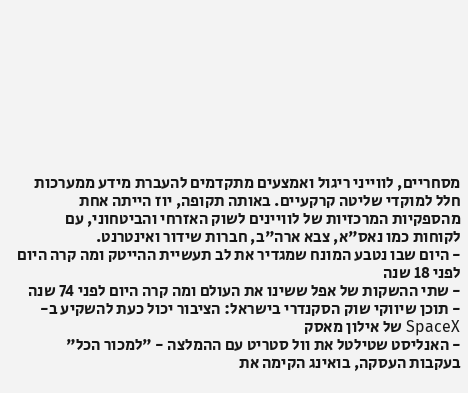מסחריים, לווייני ריגול ואמצעים מתקדמים להעברת מידע ממערכות חלל למוקדי שליטה קרקעיים. באותה תקופה, יוז הייתה אחת מהספקיות המרכזיות של לוויינים לשוק האזרחי והביטחוני, עם לקוחות כמו נאס"א, צבא ארה"ב, חברות שידור ואינטרנט.
- היום שבו נטבע המונח שמגדיר את לב תעשיית ההייטק ומה קרה היום לפני 18 שנה
- שתי ההשקות של אפל ששינו את העולם ומה קרה היום לפני 74 שנה
- תוכן שיווקי שוק הסקנדרי בישראל: הציבור יכול כעת להשקיע ב-SpaceX של אילון מאסק
- האנליסט שטילטל את וול סטריט עם ההמלצה - "למכור הכל"
בעקבות העסקה, בואינג הקימה את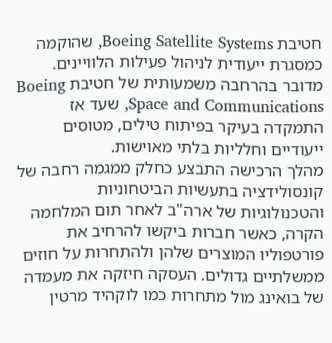חטיבת Boeing Satellite Systems, שהוקמה כמסגרת ייעודית לניהול פעילות הלוויינים. מדובר בהרחבה משמעותית של חטיבת Boeing Space and Communications, שעד אז התמקדה בעיקר בפיתוח טילים, מטוסים ייעודיים וחלליות בלתי מאוישות.
מהלך הרכישה התבצע כחלק ממגמה רחבה של קונסולידציה בתעשיות הביטחוניות והטכנולוגיות של ארה"ב לאחר תום המלחמה הקרה, כאשר חברות ביקשו להרחיב את פורטפוליו המוצרים שלהן ולהתחרות על חוזים ממשלתיים גדולים. העסקה חיזקה את מעמדה של בואינג מול מתחרות כמו לוקהיד מרטין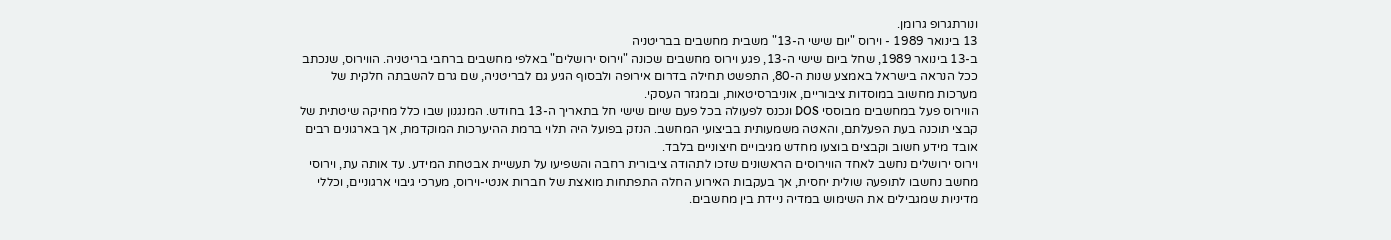ונורתגרופ גרומן.
13 בינואר 1989 - וירוס "יום שישי ה-13" משבית מחשבים בבריטניה
ב-13 בינואר 1989, שחל ביום שישי ה-13, פגע וירוס מחשבים שכונה "וירוס ירושלים" באלפי מחשבים ברחבי בריטניה. הווירוס, שנכתב ככל הנראה בישראל באמצע שנות ה-80, התפשט תחילה בדרום אירופה ולבסוף הגיע גם לבריטניה, שם גרם להשבתה חלקית של מערכות מחשוב במוסדות ציבוריים, אוניברסיטאות, ובמגזר העסקי.
הווירוס פעל במחשבים מבוססי DOS ונכנס לפעולה בכל פעם שיום שישי חל בתאריך ה-13 בחודש. המנגנון שבו כלל מחיקה שיטתית של קבצי תוכנה בעת הפעלתם, והאטה משמעותית בביצועי המחשב. הנזק בפועל היה תלוי ברמת ההיערכות המוקדמת, אך בארגונים רבים אובד מידע חשוב וקבצים בוצעו מחדש מגיבויים חיצוניים בלבד.
וירוס ירושלים נחשב לאחד הווירוסים הראשונים שזכו לתהודה ציבורית רחבה והשפיעו על תעשיית אבטחת המידע. עד אותה עת, וירוסי מחשב נחשבו לתופעה שולית יחסית, אך בעקבות האירוע החלה התפתחות מואצת של חברות אנטי-וירוס, מערכי גיבוי ארגוניים, וכללי מדיניות שמגבילים את השימוש במדיה ניידת בין מחשבים.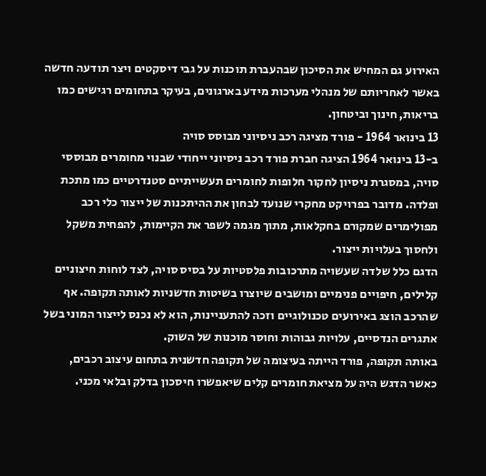האירוע גם המחיש את הסיכון שבהעברת תוכנות על גבי דיסקטים ויצר תודעה חדשה באשר לאחריותם של מנהלי מערכות מידע בארגונים, בעיקר בתחומים רגישים כמו בריאות, חינוך וביטחון.
13 בינואר 1964 - פורד מציגה רכב ניסיוני מבוסס סויה
ב-13 בינואר 1964 הציגה חברת פורד רכב ניסיוני ייחודי שבנוי מחומרים מבוססי סויה, במסגרת ניסיון לחקור חלופות לחומרים תעשייתיים סטנדרטיים כמו מתכת ופלדה. מדובר בפרויקט מחקרי שנועד לבחון את ההיתכנות של ייצור כלי רכב מפולימרים שמקורם בחקלאות, מתוך מגמה לשפר את הקיימות, להפחית משקל ולחסוך בעלויות ייצור.
הדגם כלל שלדה שעשויה מתרכובות פלסטיות על בסיס סויה, לצד לוחות חיצוניים קלילים, חיפויים פנימיים ומושבים שיוצרו בשיטות חדשניות לאותה תקופה. אף שהרכב הוצג באירועים טכנולוגיים וזכה להתעניינות, הוא לא נכנס לייצור המוני בשל אתגרים הנדסיים, עלויות גבוהות וחוסר מוכנות של השוק.
באותה תקופה, פורד הייתה בעיצומה של תקופה חדשנית בתחום עיצוב רכבים, כאשר הדגש היה על מציאת חומרים קלים שיאפשרו חיסכון בדלק ובלאי מכני.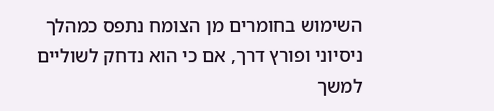השימוש בחומרים מן הצומח נתפס כמהלך ניסיוני ופורץ דרך, אם כי הוא נדחק לשוליים למשך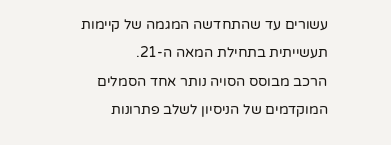עשורים עד שהתחדשה המגמה של קיימות תעשייתית בתחילת המאה ה-21.
הרכב מבוסס הסויה נותר אחד הסמלים המוקדמים של הניסיון לשלב פתרונות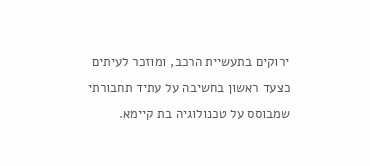ירוקים בתעשיית הרכב, ומוזכר לעיתים כצעד ראשון בחשיבה על עתיד תחבורתי שמבוסס על טכנולוגיה בת קיימא.